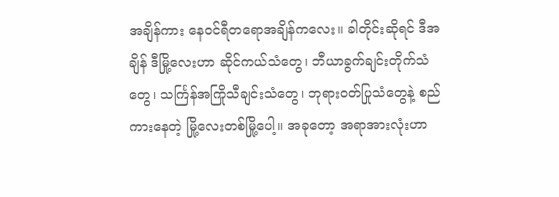အချိန်ကား နေဝင်ရီတရောအချိန်ကလေး။ ခါတိုင်းဆိုရင် ဒီအချိန် ဒီမြို့လေးဟာ ဆိုင်ကယ်သံတွေ၊ ဘီယာခွက်ချင်းတိုက်သံတွေ၊ သင်္ကြန်အကြိုသီချင်းသံတွေ၊ ဘုရားဝတ်ပြုသံတွေနဲ့ စည်ကားနေတဲ့ မြို့လေးတစ်မြို့ပေါ့။ အခုတော့ အရာအားလုံးဟာ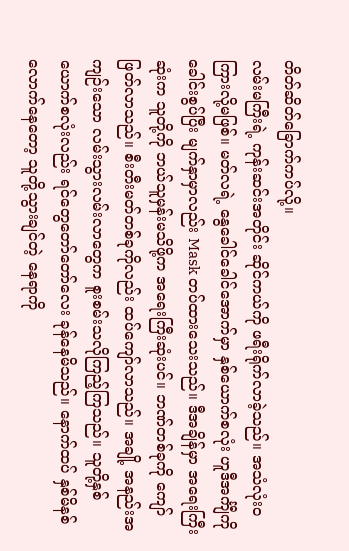တိတ်ဆိတ်ခြောက်ကပ်လို့။
လမ်းမကြီးရဲ့ ကုန်းဆင်းအတိုင်း ဆိုင်ကယ်ကို ဖရီးရိုက်လာခဲ့သည်။ အသံလုံးဝကြားလို့မဖြစ်။ မတ်လရဲ့ နွေခေါင်ခေါင်အောက်မှာ နှစ်ယောက်စလုံး ဟူဒီအင်္ကျီကို ခေါင်းစွပ်ပြီး မျက်နှာမှာလည်း Mask တပ်ထားသေးသည်။ ဒီအချိန်မှာ အရေးကြီးဆုံးက သူတို့ကို ဘယ်သူမှန်းမသိဖို့က အရေးကြီးဆုံးပင်။ ဘဏ်တစ်ခုကို ကျော်ဖြတ်လာသည်။ စီးတီးမတ်တစ်ခုကိုလည်း ထပ်ကျော်လာသည်။ အချို့ အနည်းအကျဉ်းသော လမ်းသွားလမ်းလာတွေက စူးစမ်းသလိုကြည့်ကြသည်။ သူတို့နှစ်ယောက်စလုံးလည်း ရင်တွေတော်တော်လေး ခုန်နေမိသည်။ နောက်ထပ် နှစ်မိနစ်လောက်နေတော့ သူတို့သွားချင်တဲ့ နေရာကို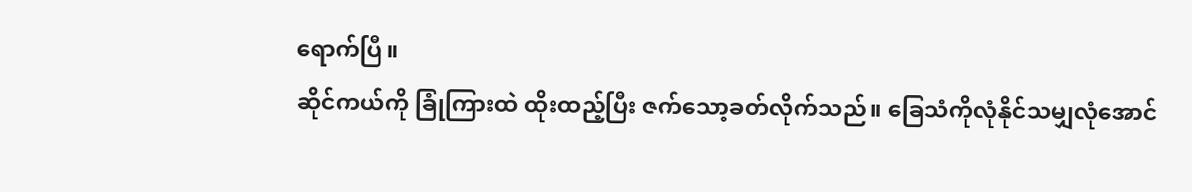ရောက်ပြီ။
ဆိုင်ကယ်ကို ခြုံကြားထဲ ထိုးထည့်ပြီး ဇက်သော့ခတ်လိုက်သည်။ ခြေသံကိုလုံနိုင်သမျှလုံအောင်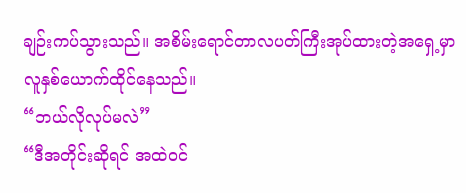ချဉ်းကပ်သွားသည်။ အစိမ်းရောင်တာလပတ်ကြီးအုပ်ထားတဲ့အရှေ့မှာ လူနှစ်ယောက်ထိုင်နေသည်။
“ဘယ်လိုလုပ်မလဲ”
“ဒီအတိုင်းဆိုရင် အထဲဝင်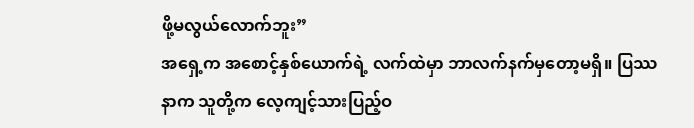ဖို့မလွယ်လောက်ဘူး”
အရှေ့က အစောင့်နှစ်ယောက်ရဲ့ လက်ထဲမှာ ဘာလက်နက်မှတော့မရှိ။ ပြဿနာက သူတို့က လေ့ကျင့်သားပြည့်ဝ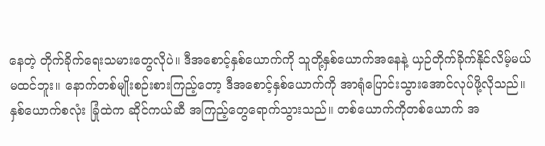နေတဲ့ တိုက်ခိုက်ရေးသမားတွေလိုပဲ။ ဒီအစောင့်နှစ်ယောက်ကို သူတို့နှစ်ယောက်အနေနဲ့ ယှဉ်တိုက်ခိုက်နိုင်လိမ့်မယ် မထင်ဘူး။ နောက်တစ်မျိုးစဉ်းစားကြည့်တော့ ဒီအစောင့်နှစ်ယောက်ကို အာရုံပြောင်းသွားအောင်လုပ်ဖို့လိုသည်။ နှစ်ယောက်စလုံး ခြုံထဲက ဆိုင်ကယ်ဆီ အကြည့်တွေရောက်သွားသည်။ တစ်ယောက်ကိုတစ်ယောက် အ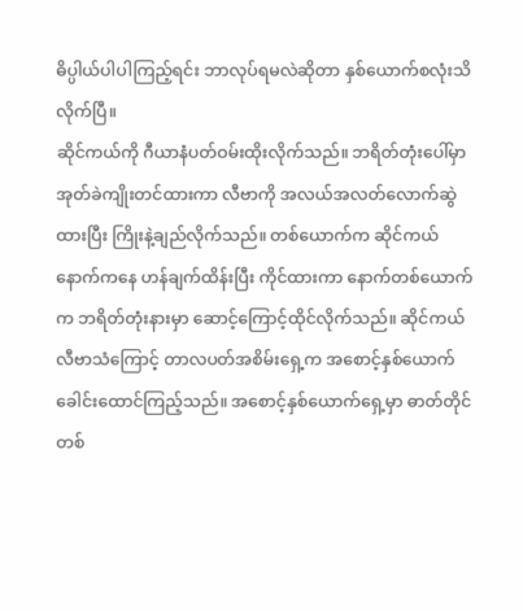ဓိပ္ပါယ်ပါပါကြည့်ရင်း ဘာလုပ်ရမလဲဆိုတာ နှစ်ယောက်စလုံးသိလိုက်ပြီ။
ဆိုင်ကယ်ကို ဂီယာနံပတ်ဝမ်းထိုးလိုက်သည်။ ဘရိတ်တုံးပေါ်မှာ အုတ်ခဲကျိုးတင်ထားကာ လီဗာကို အလယ်အလတ်လောက်ဆွဲထားပြီး ကြိုးနဲ့ချည်လိုက်သည်။ တစ်ယောက်က ဆိုင်ကယ်နောက်ကနေ ဟန်ချက်ထိန်းပြီး ကိုင်ထားကာ နောက်တစ်ယောက်က ဘရိတ်တုံးနားမှာ ဆောင့်ကြောင့်ထိုင်လိုက်သည်။ ဆိုင်ကယ်လီဗာသံကြောင့် တာလပတ်အစိမ်းရှေ့က အစောင့်နှစ်ယောက် ခေါင်းထောင်ကြည့်သည်။ အစောင့်နှစ်ယောက်ရှေ့မှာ ဓာတ်တိုင်တစ်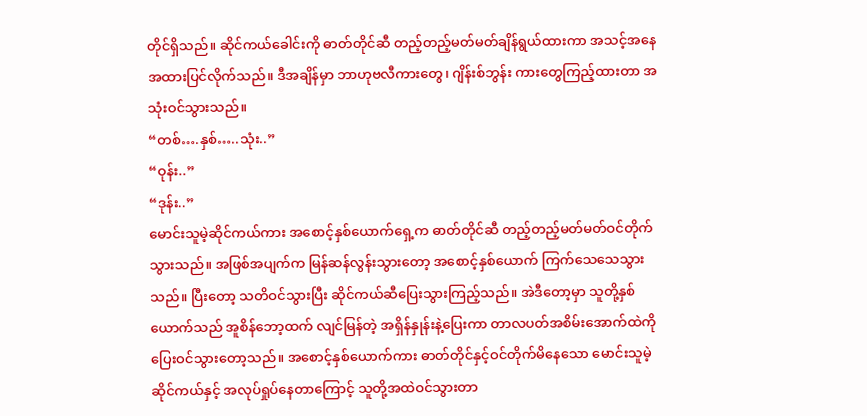တိုင်ရှိသည်။ ဆိုင်ကယ်ခေါင်းကို ဓာတ်တိုင်ဆီ တည့်တည့်မတ်မတ်ချိန်ရွယ်ထားကာ အသင့်အနေအထားပြင်လိုက်သည်။ ဒီအချိန်မှာ ဘာဟုဗလီကားတွေ၊ ဂျိန်းစ်ဘွန်း ကားတွေကြည့်ထားတာ အသုံးဝင်သွားသည်။
“တစ်….နှစ်…..သုံး..”
“ဝုန်း..”
“ဒုန်း..”
မောင်းသူမဲ့ဆိုင်ကယ်ကား အစောင့်နှစ်ယောက်ရှေ့က ဓာတ်တိုင်ဆီ တည့်တည့်မတ်မတ်ဝင်တိုက်သွားသည်။ အဖြစ်အပျက်က မြန်ဆန်လွန်းသွားတော့ အစောင့်နှစ်ယောက် ကြက်သေသေသွားသည်။ ပြီးတော့ သတိဝင်သွားပြီး ဆိုင်ကယ်ဆီပြေးသွားကြည့်သည်။ အဲဒီတော့မှာ သူတို့နှစ်ယောက်သည် အူစိန်ဘော့ထက် လျင်မြန်တဲ့ အရှိန်နှုန်းနဲ့ပြေးကာ တာလပတ်အစိမ်းအောက်ထဲကို ပြေးဝင်သွားတော့သည်။ အစောင့်နှစ်ယောက်ကား ဓာတ်တိုင်နှင့်ဝင်တိုက်မိနေသော မောင်းသူမဲ့ဆိုင်ကယ်နှင့် အလုပ်ရှုပ်နေတာကြောင့် သူတို့အထဲဝင်သွားတာ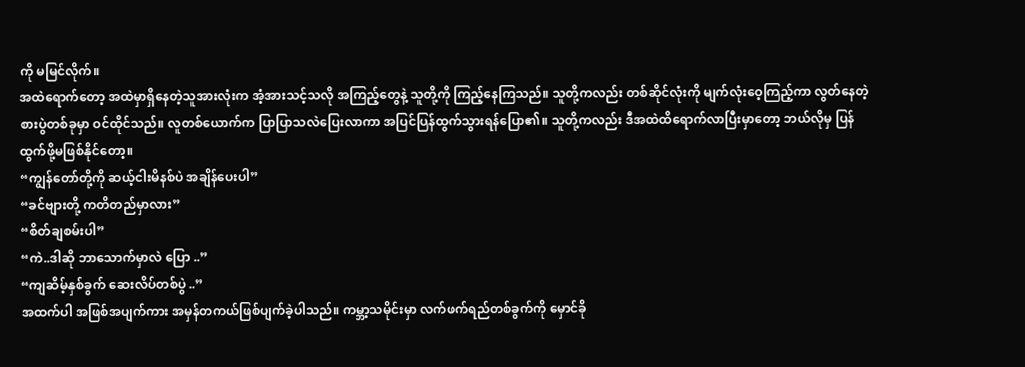ကို မမြင်လိုက်။
အထဲရောက်တော့ အထဲမှာရှိနေတဲ့သူအားလုံးက အံ့အားသင့်သလို အကြည့်တွေနဲ့ သူတို့ကို ကြည့်နေကြသည်။ သူတို့ကလည်း တစ်ဆိုင်လုံးကို မျက်လုံးဝေ့ကြည့်ကာ လွတ်နေတဲ့ စားပွဲတစ်ခုမှာ ဝင်ထိုင်သည်။ လူတစ်ယောက်က ပြာပြာသလဲပြေးလာကာ အပြင်ပြန်ထွက်သွားရန်ပြော၏။ သူတို့ကလည်း ဒီအထဲထိရောက်လာပြီးမှာတော့ ဘယ်လိုမှ ပြန်ထွက်ဖို့မဖြစ်နိုင်တော့။
“ကျွန်တော်တို့ကို ဆယ့်ငါးမိနစ်ပဲ အချိန်ပေးပါ”
“ခင်ဗျားတို့ ကတိတည်မှာလား”
“စိတ်ချစမ်းပါ”
“ကဲ..ဒါဆို ဘာသောက်မှာလဲ ပြော ..”
“ကျဆိမ့်နှစ်ခွက် ဆေးလိပ်တစ်ပွဲ ..”
အထက်ပါ အဖြစ်အပျက်ကား အမှန်တကယ်ဖြစ်ပျက်ခဲ့ပါသည်။ ကမ္ဘာ့သမိုင်းမှာ လက်ဖက်ရည်တစ်ခွက်ကို မှောင်ခို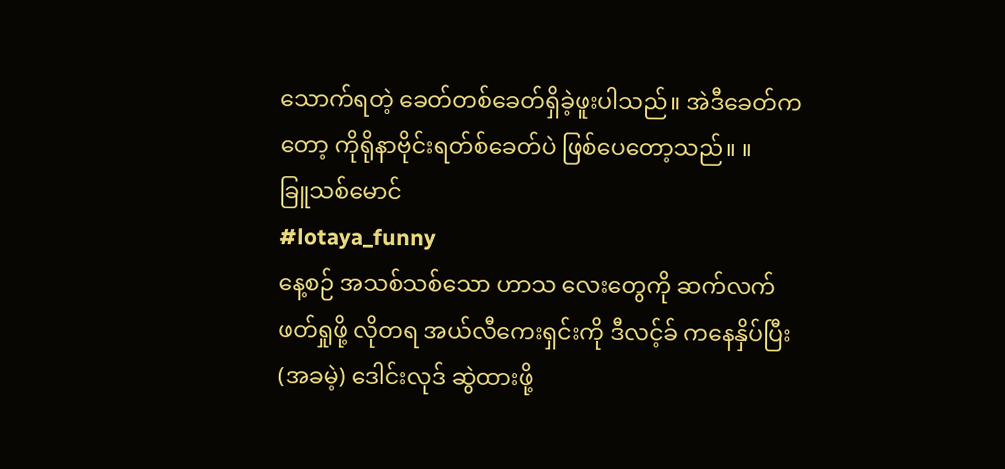သောက်ရတဲ့ ခေတ်တစ်ခေတ်ရှိခဲ့ဖူးပါသည်။ အဲဒီခေတ်ကတော့ ကိုရိုနာဗိုင်းရတ်စ်ခေတ်ပဲ ဖြစ်ပေတော့သည်။ ။
ခြူသစ်မောင်
#lotaya_funny
နေ့စဉ် အသစ်သစ်သော ဟာသ လေးတွေကို ဆက်လက်ဖတ်ရှုဖို့ လိုတရ အယ်လီကေးရှင်းကို ဒီလင့်ခ် ကနေနှိပ်ပြီး (အခမဲ့) ဒေါင်းလုဒ် ဆွဲထားဖို့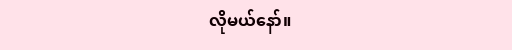လိုမယ်နော်။